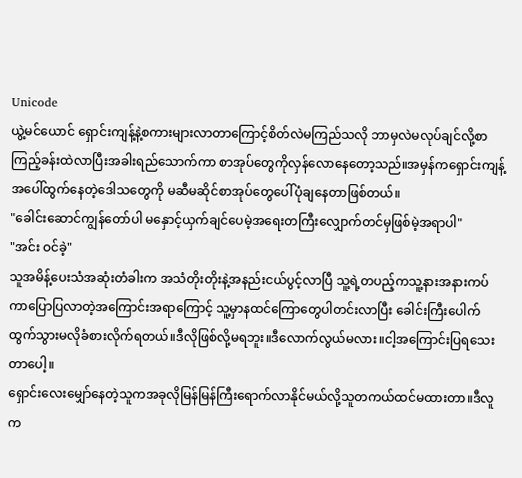Unicode
ယွဲ့မင်ယောင် ရှောင်းကျန့်နဲ့စကားများလာတာကြောင့်စိတ်လဲမကြည်သလို ဘာမှလဲမလုပ်ချင်လို့စာကြည့်ခန်းထဲလာပြီးအခါးရည်သောက်ကာ စာအုပ်တွေကိုလှန်လောနေတော့သည်။အမှန်ကရှောင်းကျန့်အပေါ်ထွက်နေတဲ့ဒေါသတွေကို မဆီမဆိုင်စာအုပ်တွေပေါ်ပုံချနေတာဖြစ်တယ်။
"ခေါင်းဆောင်ကျွန်တော်ပါ မနှောင့်ယှက်ချင်ပေမဲ့အရေးတကြီးလျှောက်တင်မှဖြစ်မဲ့အရာပါ"
"အင်း ဝင်ခဲ့"
သူအမိန့်ပေးသံအဆုံးတံခါးက အသံတိုးတိုးနဲ့အနည်းငယ်ပွင့်လာပြီ သူ့ရဲ့တပည့်ကသူ့နားအနားကပ်ကာပြောပြလာတဲ့အကြောင်းအရာကြောင့် သူ့မှာနထင်ကြောတွေပါတင်းလာပြီး ခေါင်းကြီးပေါက်ထွက်သွားမလိုခံစားလိုက်ရတယ်။ဒီလိုဖြစ်လို့မရဘူး။ဒီလောက်လွယ်မလား။ငါ့အကြောင်းပြရသေးတာပေါ့။
ရှောင်းလေးမျှော်နေတဲ့သူကအခုလိုမြန်မြန်ကြီးရောက်လာနိုင်မယ်လို့သူတကယ်ထင်မထားတာ။ဒီလူက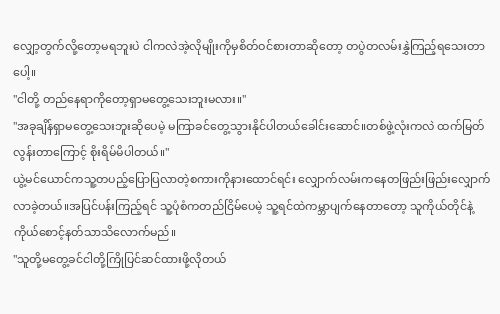လျှော့တွက်လို့တော့မရဘူးပဲ ငါကလဲအဲ့လိုမျိုးကိုမှစိတ်ဝင်စားတာဆိုတော့ တပွဲတလမ်းနွှဲကြည့်ရသေးတာပေါ့။
"ငါတို့ တည်နေရာကိုတော့ရှာမတွေ့သေးဘူးမလား။"
"အခုချိန်ရှာမတွေ့သေးဘူးဆိုပေမဲ့ မကြာခင်တွေ့သွားနိုင်ပါတယ်ခေါင်းဆောင်။တစ်ဖွဲ့လုံးကလဲ ထက်မြတ်လွန်းတာကြောင့် စိုးရိမ်မိပါတယ်။"
ယွဲ့မင်ယောင်ကသူ့တပည့်ပြောပြလာတဲ့စကားကိုနားထောင်ရင်း လျှောက်လမ်းကနေတဖြည်းဖြည်းလျှောက်လာခဲ့တယ်။အပြင်ပန်းကြည့်ရင် သူ့ပုံစံကတည်ငြိမ်ပေမဲ့ သူ့ရင်ထဲကမ္ဘာပျက်နေတာတော့ သူကိုယ်တိုင်နဲ့ကိုယ်စောင့်နတ်သာသိလောက်မည်။
"သူတို့မတွေ့ခင်ငါတို့ကြိုပြင်ဆင်ထားဖို့လိုတယ်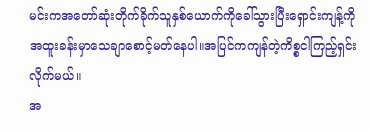မင်းကအတော်ဆုံးတိုက်ခိုက်သူနှစ်ယောက်ကိုခေါ်သွားပြီးရှောင်းကျန့်ကိုအထူးခန်းမှာသေချာစောင့်မတ်နေပါ။အပြင်ကကျန်တဲ့ကိစ္စငါကြည့်ရှင်းလိုက်မယ်။
အ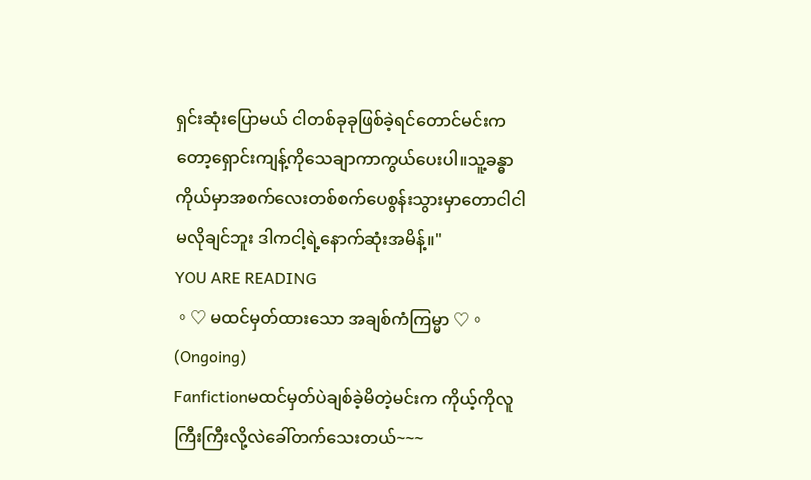ရှင်းဆုံးပြောမယ် ငါတစ်ခုခုဖြစ်ခဲ့ရင်တောင်မင်းကတော့ရှောင်းကျန့်ကိုသေချာကာကွယ်ပေးပါ။သူ့ခန္ဓာကိုယ်မှာအစက်လေးတစ်စက်ပေစွန်းသွားမှာတောငါငါမလိုချင်ဘူး ဒါကငါ့ရဲ့နောက်ဆုံးအမိန့်။"
YOU ARE READING
。♡ မထင်မှတ်ထားသော အချစ်ကံကြမ္မာ ♡。(Ongoing)
Fanfictionမထင်မှတ်ပဲချစ်ခဲ့မိတဲ့မင်းက ကိုယ့်ကိုလူကြီးကြီးလို့လဲခေါ်တက်သေးတယ်~~~